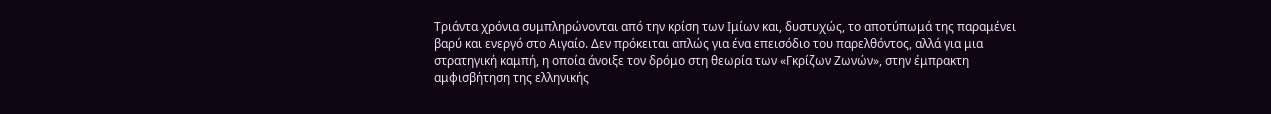Τριάντα χρόνια συμπληρώνονται από την κρίση των Ιμίων και, δυστυχώς, το αποτύπωμά της παραμένει βαρύ και ενεργό στο Αιγαίο. Δεν πρόκειται απλώς για ένα επεισόδιο του παρελθόντος, αλλά για μια στρατηγική καμπή, η οποία άνοιξε τον δρόμο στη θεωρία των «Γκρίζων Ζωνών», στην έμπρακτη αμφισβήτηση της ελληνικής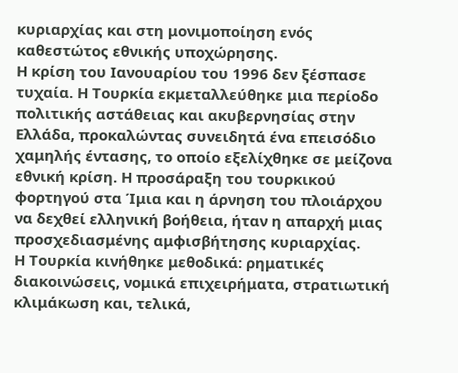κυριαρχίας και στη μονιμοποίηση ενός καθεστώτος εθνικής υποχώρησης.
Η κρίση του Ιανουαρίου του 1996 δεν ξέσπασε τυχαία. Η Τουρκία εκμεταλλεύθηκε μια περίοδο πολιτικής αστάθειας και ακυβερνησίας στην Ελλάδα, προκαλώντας συνειδητά ένα επεισόδιο χαμηλής έντασης, το οποίο εξελίχθηκε σε μείζονα εθνική κρίση. Η προσάραξη του τουρκικού φορτηγού στα Ίμια και η άρνηση του πλοιάρχου να δεχθεί ελληνική βοήθεια, ήταν η απαρχή μιας προσχεδιασμένης αμφισβήτησης κυριαρχίας.
Η Τουρκία κινήθηκε μεθοδικά: ρηματικές διακοινώσεις, νομικά επιχειρήματα, στρατιωτική κλιμάκωση και, τελικά,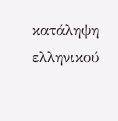κατάληψη ελληνικού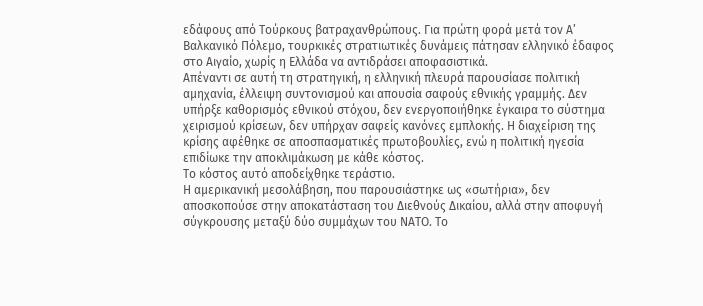εδάφους από Τούρκους βατραχανθρώπους. Για πρώτη φορά μετά τον Α’ Βαλκανικό Πόλεμο, τουρκικές στρατιωτικές δυνάμεις πάτησαν ελληνικό έδαφος στο Αιγαίο, χωρίς η Ελλάδα να αντιδράσει αποφασιστικά.
Απέναντι σε αυτή τη στρατηγική, η ελληνική πλευρά παρουσίασε πολιτική αμηχανία, έλλειψη συντονισμού και απουσία σαφούς εθνικής γραμμής. Δεν υπήρξε καθορισμός εθνικού στόχου, δεν ενεργοποιήθηκε έγκαιρα το σύστημα χειρισμού κρίσεων, δεν υπήρχαν σαφείς κανόνες εμπλοκής. Η διαχείριση της κρίσης αφέθηκε σε αποσπασματικές πρωτοβουλίες, ενώ η πολιτική ηγεσία επιδίωκε την αποκλιμάκωση με κάθε κόστος.
Το κόστος αυτό αποδείχθηκε τεράστιο.
Η αμερικανική μεσολάβηση, που παρουσιάστηκε ως «σωτήρια», δεν αποσκοπούσε στην αποκατάσταση του Διεθνούς Δικαίου, αλλά στην αποφυγή σύγκρουσης μεταξύ δύο συμμάχων του ΝΑΤΟ. Το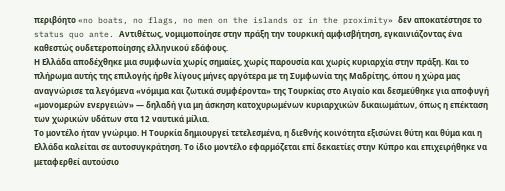περιβόητο «no boats, no flags, no men on the islands or in the proximity» δεν αποκατέστησε το status quo ante. Αντιθέτως, νομιμοποίησε στην πράξη την τουρκική αμφισβήτηση, εγκαινιάζοντας ένα καθεστώς ουδετεροποίησης ελληνικού εδάφους.
Η Ελλάδα αποδέχθηκε μια συμφωνία χωρίς σημαίες, χωρίς παρουσία και χωρίς κυριαρχία στην πράξη. Και το πλήρωμα αυτής της επιλογής ήρθε λίγους μήνες αργότερα με τη Συμφωνία της Μαδρίτης, όπου η χώρα μας αναγνώρισε τα λεγόμενα «νόμιμα και ζωτικά συμφέροντα» της Τουρκίας στο Αιγαίο και δεσμεύθηκε για αποφυγή «μονομερών ενεργειών» — δηλαδή για μη άσκηση κατοχυρωμένων κυριαρχικών δικαιωμάτων, όπως η επέκταση των χωρικών υδάτων στα 12 ναυτικά μίλια.
Το μοντέλο ήταν γνώριμο. Η Τουρκία δημιουργεί τετελεσμένα, η διεθνής κοινότητα εξισώνει θύτη και θύμα και η Ελλάδα καλείται σε αυτοσυγκράτηση. Το ίδιο μοντέλο εφαρμόζεται επί δεκαετίες στην Κύπρο και επιχειρήθηκε να μεταφερθεί αυτούσιο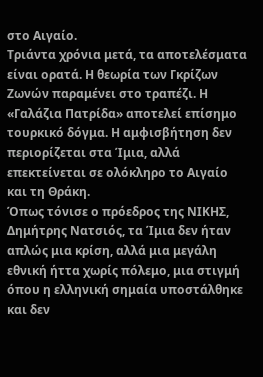στο Αιγαίο.
Τριάντα χρόνια μετά, τα αποτελέσματα είναι ορατά. Η θεωρία των Γκρίζων Ζωνών παραμένει στο τραπέζι. Η «Γαλάζια Πατρίδα» αποτελεί επίσημο τουρκικό δόγμα. Η αμφισβήτηση δεν περιορίζεται στα Ίμια, αλλά επεκτείνεται σε ολόκληρο το Αιγαίο και τη Θράκη.
Όπως τόνισε ο πρόεδρος της ΝΙΚΗΣ, Δημήτρης Νατσιός, τα Ίμια δεν ήταν απλώς μια κρίση, αλλά μια μεγάλη εθνική ήττα χωρίς πόλεμο, μια στιγμή όπου η ελληνική σημαία υποστάλθηκε και δεν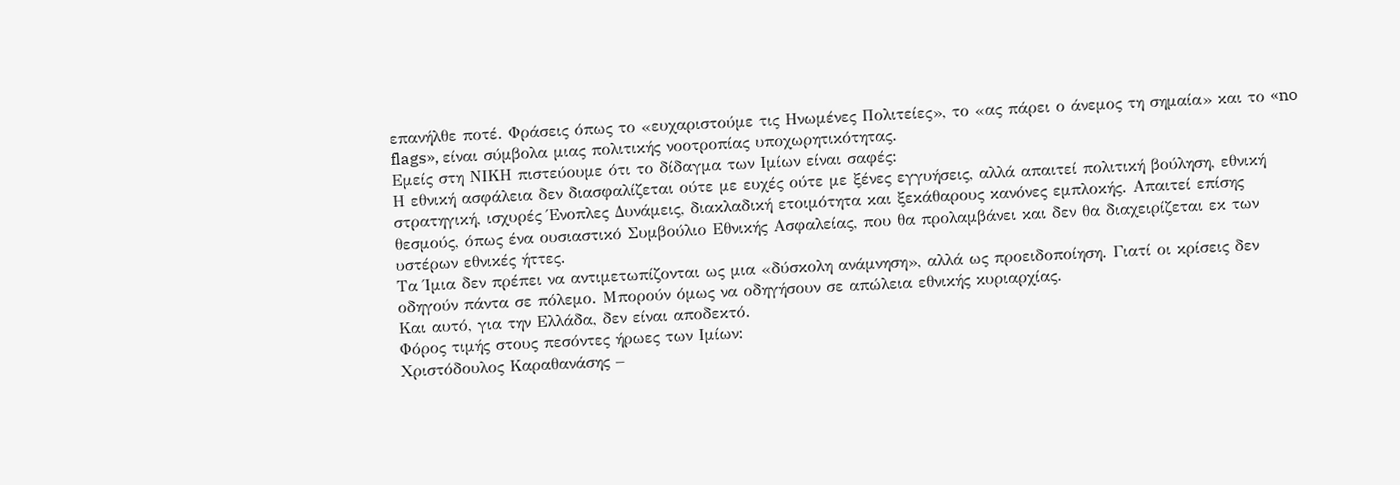επανήλθε ποτέ. Φράσεις όπως το «ευχαριστούμε τις Ηνωμένες Πολιτείες», το «ας πάρει ο άνεμος τη σημαία» και το «no flags», είναι σύμβολα μιας πολιτικής νοοτροπίας υποχωρητικότητας.
Εμείς στη ΝΙΚΗ πιστεύουμε ότι το δίδαγμα των Ιμίων είναι σαφές:
Η εθνική ασφάλεια δεν διασφαλίζεται ούτε με ευχές ούτε με ξένες εγγυήσεις, αλλά απαιτεί πολιτική βούληση, εθνική στρατηγική, ισχυρές Ένοπλες Δυνάμεις, διακλαδική ετοιμότητα και ξεκάθαρους κανόνες εμπλοκής. Απαιτεί επίσης θεσμούς, όπως ένα ουσιαστικό Συμβούλιο Εθνικής Ασφαλείας, που θα προλαμβάνει και δεν θα διαχειρίζεται εκ των υστέρων εθνικές ήττες.
Τα Ίμια δεν πρέπει να αντιμετωπίζονται ως μια «δύσκολη ανάμνηση», αλλά ως προειδοποίηση. Γιατί οι κρίσεις δεν οδηγούν πάντα σε πόλεμο. Μπορούν όμως να οδηγήσουν σε απώλεια εθνικής κυριαρχίας.
Και αυτό, για την Ελλάδα, δεν είναι αποδεκτό.
Φόρος τιμής στους πεσόντες ήρωες των Ιμίων:
Χριστόδουλος Καραθανάσης –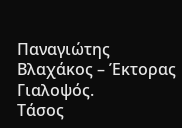Παναγιώτης Βλαχάκος – Έκτορας Γιαλοψός.
Τάσος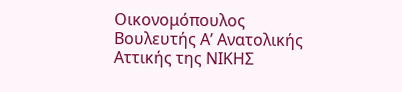Οικονομόπουλος
Βουλευτής Α’ Ανατολικής Αττικής της ΝΙΚΗΣ